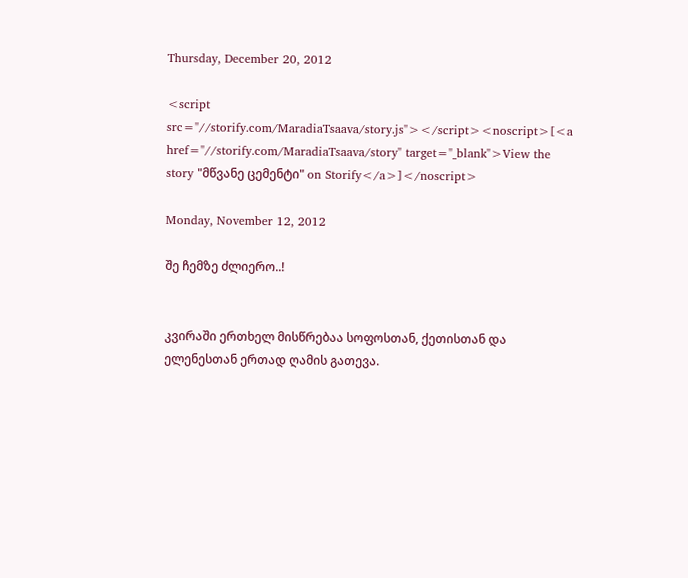Thursday, December 20, 2012

<script src="//storify.com/MaradiaTsaava/story.js"></script><noscript>[<a href="//storify.com/MaradiaTsaava/story" target="_blank">View the story "მწვანე ცემენტი" on Storify</a>]</noscript>

Monday, November 12, 2012

შე ჩემზე ძლიერო..!


კვირაში ერთხელ მისწრებაა სოფოსთან, ქეთისთან და ელენესთან ერთად ღამის გათევა.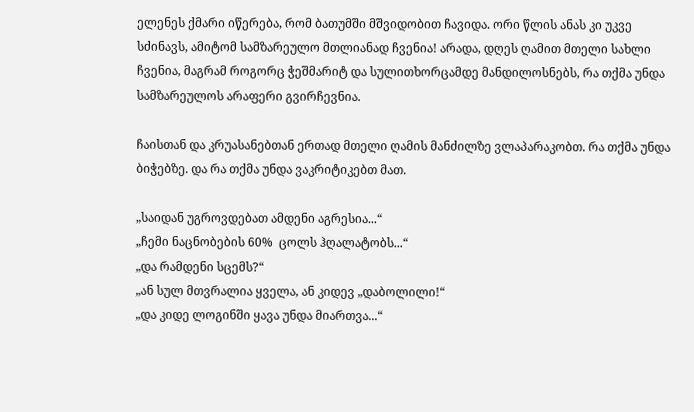ელენეს ქმარი იწერება, რომ ბათუმში მშვიდობით ჩავიდა. ორი წლის ანას კი უკვე სძინავს, ამიტომ სამზარეულო მთლიანად ჩვენია! არადა, დღეს ღამით მთელი სახლი ჩვენია, მაგრამ როგორც ჭეშმარიტ და სულითხორცამდე მანდილოსნებს, რა თქმა უნდა სამზარეულოს არაფერი გვირჩევნია.

ჩაისთან და კრუასანებთან ერთად მთელი ღამის მანძილზე ვლაპარაკობთ. რა თქმა უნდა ბიჭებზე. და რა თქმა უნდა ვაკრიტიკებთ მათ.

„საიდან უგროვდებათ ამდენი აგრესია...“
„ჩემი ნაცნობების 60%  ცოლს ჰღალატობს...“
„და რამდენი სცემს?“
„ან სულ მთვრალია ყველა, ან კიდევ „დაბოლილი!“
„და კიდე ლოგინში ყავა უნდა მიართვა...“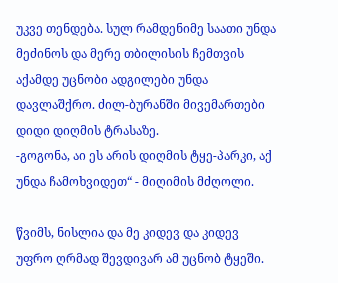უკვე თენდება. სულ რამდენიმე საათი უნდა მეძინოს და მერე თბილისის ჩემთვის აქამდე უცნობი ადგილები უნდა დავლაშქრო. ძილ-ბურანში მივემართები დიდი დიღმის ტრასაზე.
-გოგონა, აი ეს არის დიღმის ტყე-პარკი, აქ უნდა ჩამოხვიდეთ“ - მიღიმის მძღოლი.

წვიმს, ნისლია და მე კიდევ და კიდევ უფრო ღრმად შევდივარ ამ უცნობ ტყეში.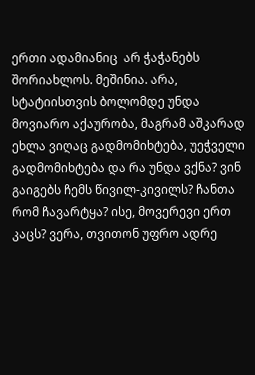ერთი ადამიანიც  არ ჭაჭანებს შორიახლოს. მეშინია. არა, სტატიისთვის ბოლომდე უნდა მოვიარო აქაურობა, მაგრამ აშკარად ეხლა ვიღაც გადმომიხტება, უეჭველი გადმომიხტება და რა უნდა ვქნა? ვინ გაიგებს ჩემს წივილ-კივილს? ჩანთა რომ ჩავარტყა? ისე, მოვერევი ერთ კაცს? ვერა, თვითონ უფრო ადრე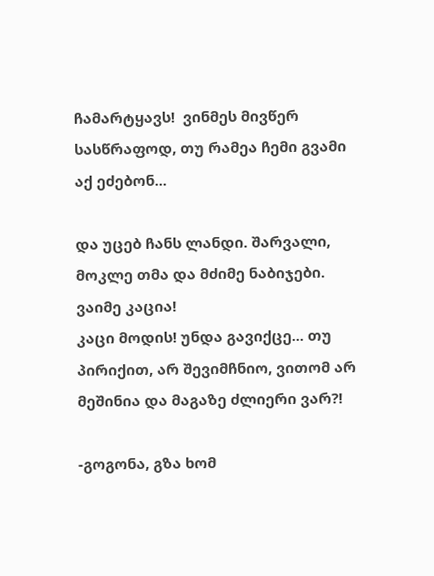ჩამარტყავს!  ვინმეს მივწერ სასწრაფოდ, თუ რამეა ჩემი გვამი აქ ეძებონ...

და უცებ ჩანს ლანდი. შარვალი, მოკლე თმა და მძიმე ნაბიჯები. ვაიმე კაცია!
კაცი მოდის! უნდა გავიქცე... თუ პირიქით, არ შევიმჩნიო, ვითომ არ მეშინია და მაგაზე ძლიერი ვარ?!

-გოგონა, გზა ხომ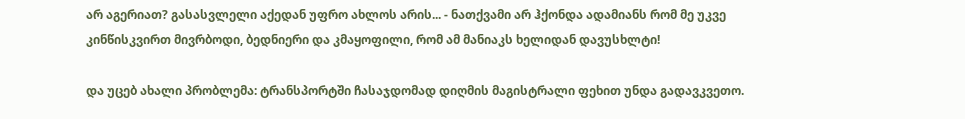არ აგერიათ? გასასვლელი აქედან უფრო ახლოს არის... - ნათქვამი არ ჰქონდა ადამიანს რომ მე უკვე კინწისკვირთ მივრბოდი, ბედნიერი და კმაყოფილი, რომ ამ მანიაკს ხელიდან დავუსხლტი!

და უცებ ახალი პრობლემა: ტრანსპორტში ჩასაჯდომად დიღმის მაგისტრალი ფეხით უნდა გადავკვეთო.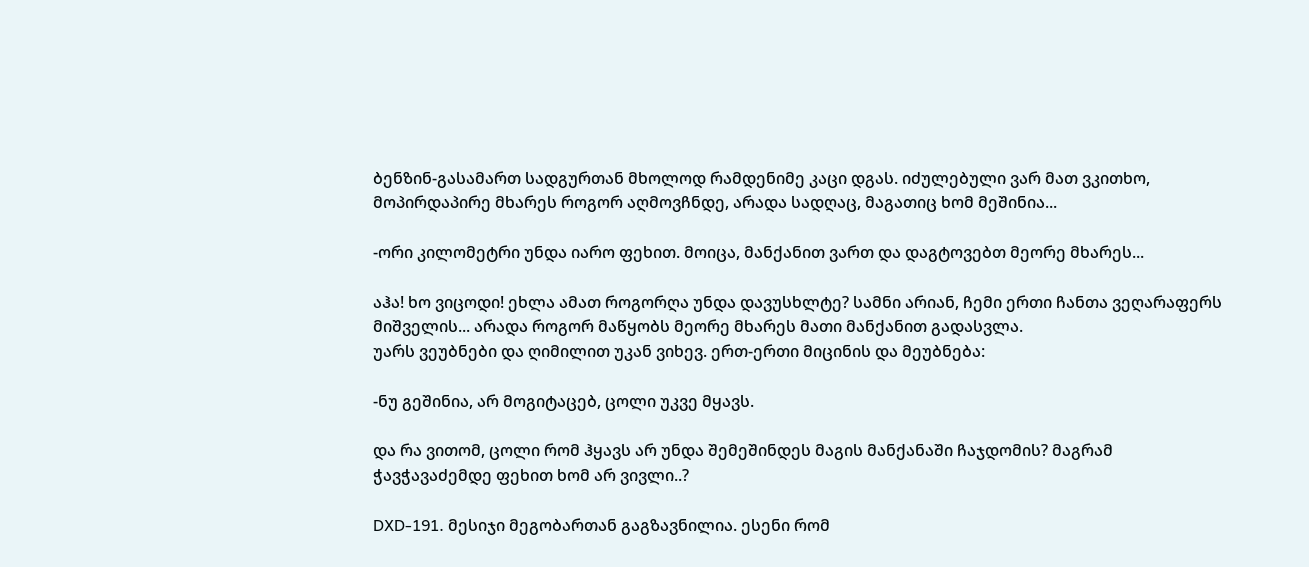ბენზინ-გასამართ სადგურთან მხოლოდ რამდენიმე კაცი დგას. იძულებული ვარ მათ ვკითხო, მოპირდაპირე მხარეს როგორ აღმოვჩნდე, არადა სადღაც, მაგათიც ხომ მეშინია...

-ორი კილომეტრი უნდა იარო ფეხით. მოიცა, მანქანით ვართ და დაგტოვებთ მეორე მხარეს...

აჰა! ხო ვიცოდი! ეხლა ამათ როგორღა უნდა დავუსხლტე? სამნი არიან, ჩემი ერთი ჩანთა ვეღარაფერს მიშველის... არადა როგორ მაწყობს მეორე მხარეს მათი მანქანით გადასვლა.
უარს ვეუბნები და ღიმილით უკან ვიხევ. ერთ-ერთი მიცინის და მეუბნება:

-ნუ გეშინია, არ მოგიტაცებ, ცოლი უკვე მყავს.

და რა ვითომ, ცოლი რომ ჰყავს არ უნდა შემეშინდეს მაგის მანქანაში ჩაჯდომის? მაგრამ ჭავჭავაძემდე ფეხით ხომ არ ვივლი..?

DXD-191. მესიჯი მეგობართან გაგზავნილია. ესენი რომ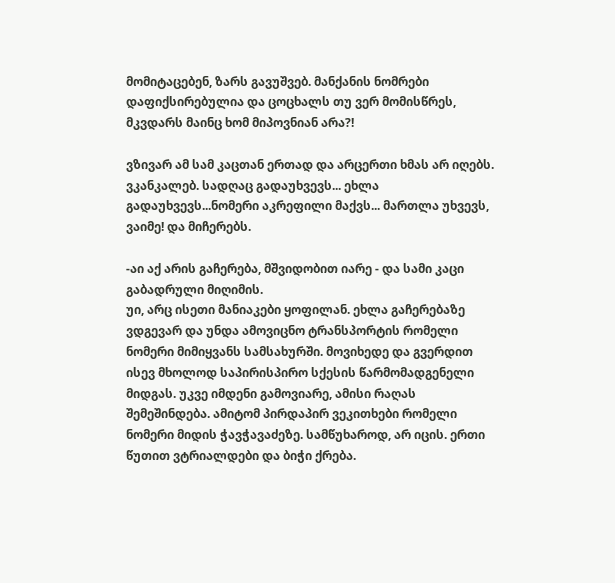მომიტაცებენ, ზარს გავუშვებ. მანქანის ნომრები დაფიქსირებულია და ცოცხალს თუ ვერ მომისწრეს, მკვდარს მაინც ხომ მიპოვნიან არა?!

ვზივარ ამ სამ კაცთან ერთად და არცერთი ხმას არ იღებს. ვკანკალებ. სადღაც გადაუხვევს... ეხლა გადაუხვევს...ნომერი აკრეფილი მაქვს... მართლა უხვევს, ვაიმე! და მიჩერებს.

-აი აქ არის გაჩერება, მშვიდობით იარე - და სამი კაცი გაბადრული მიღიმის.
უი, არც ისეთი მანიაკები ყოფილან. ეხლა გაჩერებაზე ვდგევარ და უნდა ამოვიცნო ტრანსპორტის რომელი ნომერი მიმიყვანს სამსახურში. მოვიხედე და გვერდით ისევ მხოლოდ საპირისპირო სქესის წარმომადგენელი მიდგას. უკვე იმდენი გამოვიარე, ამისი რაღას შემეშინდება. ამიტომ პირდაპირ ვეკითხები რომელი ნომერი მიდის ჭავჭავაძეზე. სამწუხაროდ, არ იცის. ერთი წუთით ვტრიალდები და ბიჭი ქრება.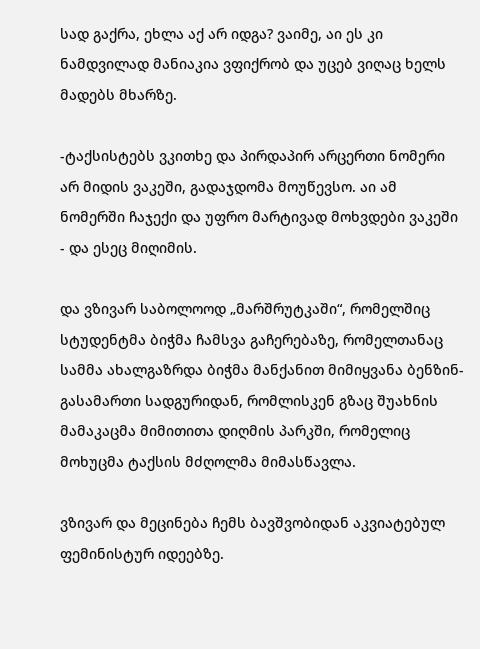სად გაქრა, ეხლა აქ არ იდგა? ვაიმე, აი ეს კი ნამდვილად მანიაკია ვფიქრობ და უცებ ვიღაც ხელს მადებს მხარზე.

-ტაქსისტებს ვკითხე და პირდაპირ არცერთი ნომერი არ მიდის ვაკეში, გადაჯდომა მოუწევსო. აი ამ ნომერში ჩაჯექი და უფრო მარტივად მოხვდები ვაკეში - და ესეც მიღიმის.

და ვზივარ საბოლოოდ „მარშრუტკაში“, რომელშიც სტუდენტმა ბიჭმა ჩამსვა გაჩერებაზე, რომელთანაც სამმა ახალგაზრდა ბიჭმა მანქანით მიმიყვანა ბენზინ-გასამართი სადგურიდან, რომლისკენ გზაც შუახნის მამაკაცმა მიმითითა დიღმის პარკში, რომელიც მოხუცმა ტაქსის მძღოლმა მიმასწავლა.

ვზივარ და მეცინება ჩემს ბავშვობიდან აკვიატებულ ფემინისტურ იდეებზე.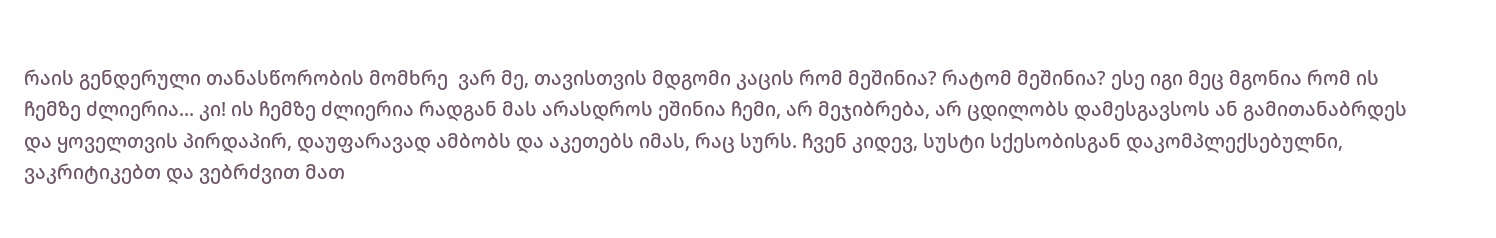რაის გენდერული თანასწორობის მომხრე  ვარ მე, თავისთვის მდგომი კაცის რომ მეშინია? რატომ მეშინია? ესე იგი მეც მგონია რომ ის ჩემზე ძლიერია... კი! ის ჩემზე ძლიერია რადგან მას არასდროს ეშინია ჩემი, არ მეჯიბრება, არ ცდილობს დამესგავსოს ან გამითანაბრდეს და ყოველთვის პირდაპირ, დაუფარავად ამბობს და აკეთებს იმას, რაც სურს. ჩვენ კიდევ, სუსტი სქესობისგან დაკომპლექსებულნი, ვაკრიტიკებთ და ვებრძვით მათ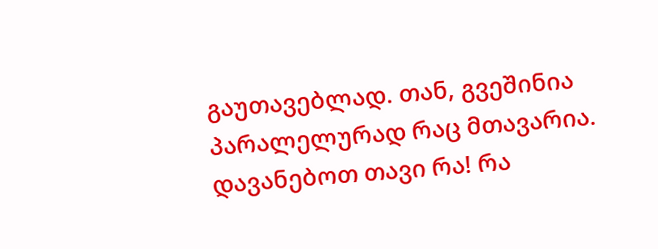გაუთავებლად. თან, გვეშინია პარალელურად რაც მთავარია. დავანებოთ თავი რა! რა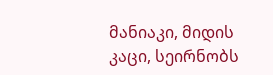მანიაკი, მიდის კაცი, სეირნობს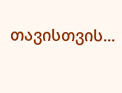თავისთვის...